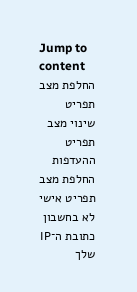Jump to content
החלפת מצב תפריט
שינוי מצב תפריט ההעדפות
החלפת מצב תפריט אישי
לא בחשבון
כתובת ה־IP שלך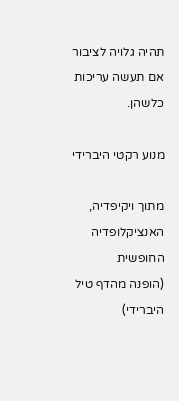תהיה גלויה לציבור אם תעשה עריכות כלשהן.

מנוע רקטי היברידי

מתוך ויקיפדיה, האנציקלופדיה החופשית
(הופנה מהדף טיל היברידי)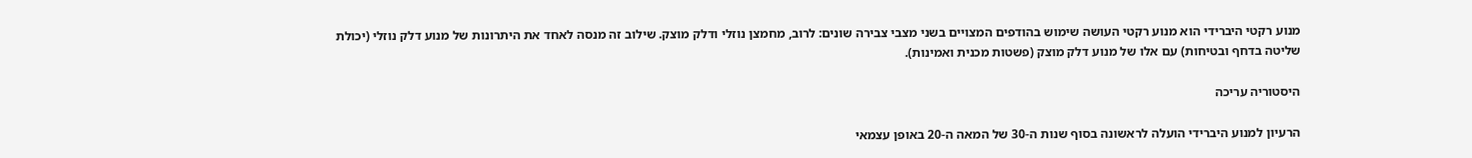מנוע רקטי היברידי הוא מנוע רקטי העושה שימוש בהודפים המצויים בשני מצבי צבירה שונים: לרוב, מחמצן נוזלי ודלק מוצק. שילוב זה מנסה לאחד את היתרונות של מנוע דלק נוזלי (יכולת שליטה בדחף ובטיחות) עם אלו של מנוע דלק מוצק (פשטות מכנית ואמינות).

היסטוריה עריכה

הרעיון למנוע היברידי הועלה לראשונה בסוף שנות ה-30 של המאה ה-20 באופן עצמאי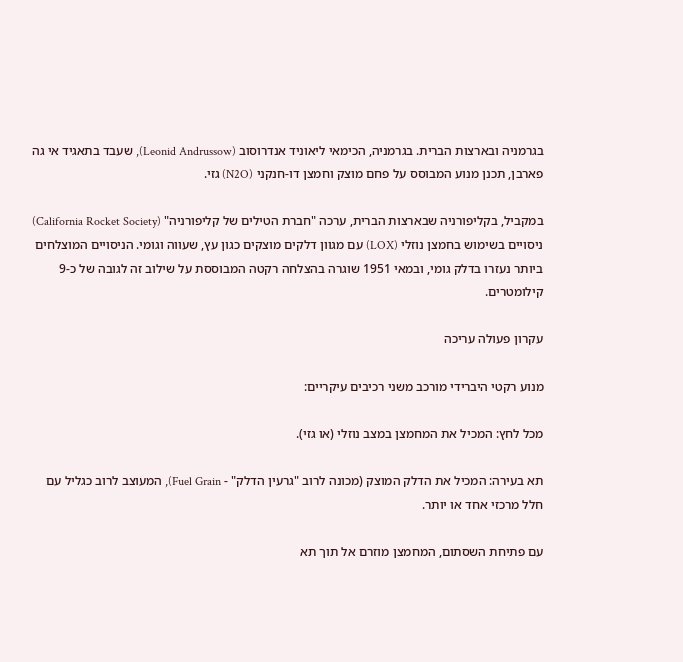בגרמניה ובארצות הברית. בגרמניה, הכימאי ליאוניד אנדרוסוב (Leonid Andrussow), שעבד בתאגיד אי גה פארבן, תכנן מנוע המבוסס על פחם מוצק וחמצן דו-חנקני (N2O) גזי.

במקביל, בקליפורניה שבארצות הברית, ערכה "חברת הטילים של קליפורניה" (California Rocket Society) ניסויים בשימוש בחמצן נוזלי (LOX) עם מגוון דלקים מוצקים כגון עץ, שעווה וגומי. הניסויים המוצלחים ביותר נעזרו בדלק גומי, ובמאי 1951 שוגרה בהצלחה רקטה המבוססת על שילוב זה לגובה של כ-9 קילומטרים.

עקרון פעולה עריכה

מנוע רקטי היברידי מורכב משני רכיבים עיקריים:

מכל לחץ: המכיל את המחמצן במצב נוזלי (או גזי).

תא בעירה: המכיל את הדלק המוצק (מכונה לרוב "גרעין הדלק" - Fuel Grain), המעוצב לרוב כגליל עם חלל מרכזי אחד או יותר.

עם פתיחת השסתום, המחמצן מוזרם אל תוך תא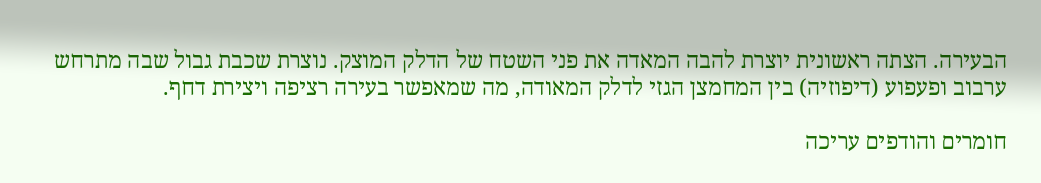הבעירה. הצתה ראשונית יוצרת להבה המאדה את פני השטח של הדלק המוצק. נוצרת שכבת גבול שבה מתרחש ערבוב ופעפוע (דיפוזיה) בין המחמצן הגזי לדלק המאודה, מה שמאפשר בעירה רציפה ויצירת דחף.

חומרים והודפים עריכה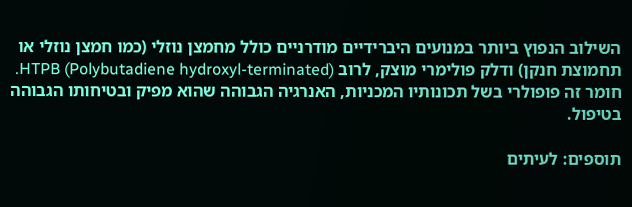השילוב הנפוץ ביותר במנועים היברידיים מודרניים כולל מחמצן נוזלי (כמו חמצן נוזלי או תחמוצת חנקן) ודלק פולימרי מוצק, לרוב HTPB (Polybutadiene hydroxyl-terminated). חומר זה פופולרי בשל תכונותיו המכניות, האנרגיה הגבוהה שהוא מפיק ובטיחותו הגבוהה בטיפול.

תוספים: לעיתים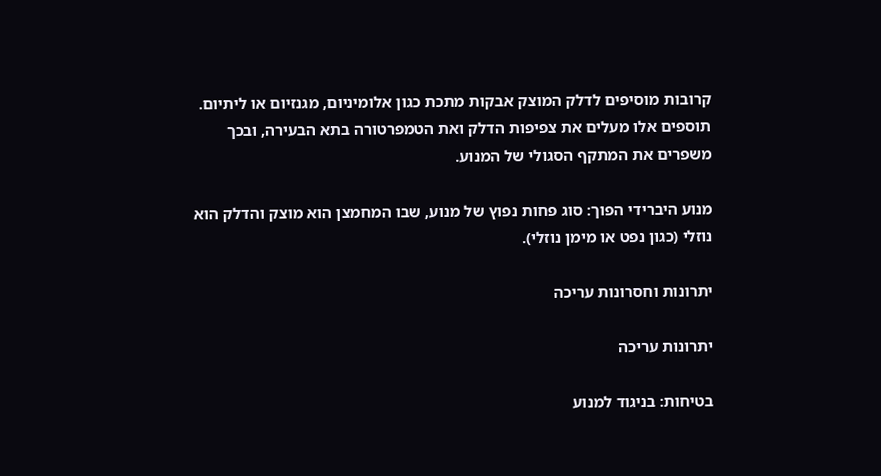קרובות מוסיפים לדלק המוצק אבקות מתכת כגון אלומיניום, מגנזיום או ליתיום. תוספים אלו מעלים את צפיפות הדלק ואת הטמפרטורה בתא הבעירה, ובכך משפרים את המתקף הסגולי של המנוע.

מנוע היברידי הפוך: סוג פחות נפוץ של מנוע, שבו המחמצן הוא מוצק והדלק הוא נוזלי (כגון נפט או מימן נוזלי).

יתרונות וחסרונות עריכה

יתרונות עריכה

בטיחות: בניגוד למנוע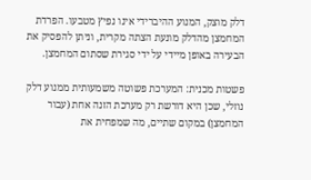דלק מוצק, המנוע ההיברידי אינו נפיץ מטבעו. הפרדת המחמצן מהדלק מונעת הצתה מקרית, וניתן להפסיק את הבעירה באופן מיידי על ידי סגירת שסתום המחמצן.

פשטות מכנית: המערכת פשוטה משמעותית ממנוע דלק נוזלי, שכן היא דורשת רק מערכת הזנה אחת (עבור המחמצן) במקום שתיים, מה שמפחית את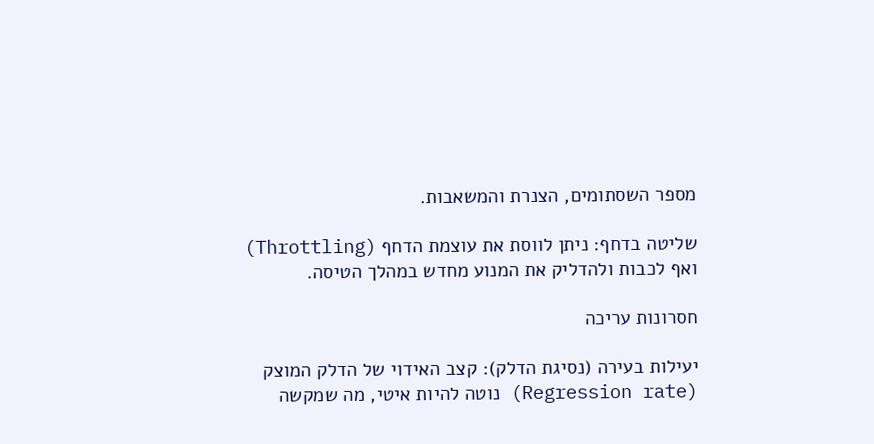מספר השסתומים, הצנרת והמשאבות.

שליטה בדחף: ניתן לווסת את עוצמת הדחף (Throttling) ואף לכבות ולהדליק את המנוע מחדש במהלך הטיסה.

חסרונות עריכה

יעילות בעירה (נסיגת הדלק): קצב האידוי של הדלק המוצק (Regression rate) נוטה להיות איטי, מה שמקשה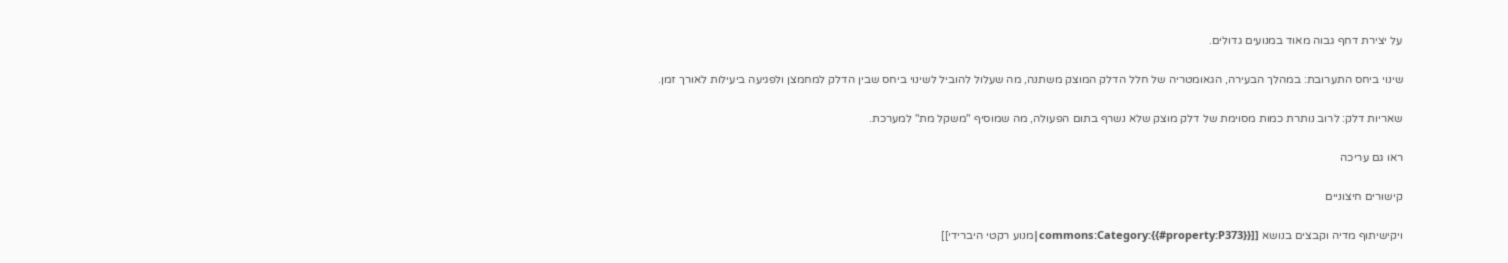על יצירת דחף גבוה מאוד במנועים גדולים.

שינוי ביחס התערובת: במהלך הבעירה, הגאומטריה של חלל הדלק המוצק משתנה, מה שעלול להוביל לשינוי ביחס שבין הדלק למחמצן ולפגיעה ביעילות לאורך זמן.

שאריות דלק: לרוב נותרת כמות מסוימת של דלק מוצק שלא נשרף בתום הפעולה, מה שמוסיף "משקל מת" למערכת.

ראו גם עריכה

קישורים חיצוניים

ויקישיתוף מדיה וקבצים בנושא [[commons:Category:{{#property:P373}}|מנוע רקטי היברידי]]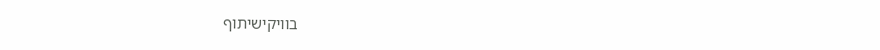בוויקישיתוף